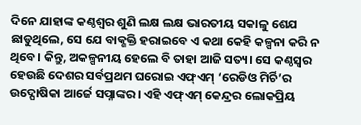ଦିନେ ଯାହାଙ୍କ କଣ୍ଠଶ୍ବର ଶୁଣି ଲକ୍ଷ ଲକ୍ଷ ଭାରତୀୟ ସକାଳୁ ଶେଯ ଛାଡୁଥିଲେ, ସେ ଯେ ବାକ୍ଶକ୍ତି ହରାଇବେ ଏ କଥା କେହି କଳ୍ପନା କରି ନ ଥିବେ। କିନ୍ତୁ, ଅକଳ୍ପନୀୟ ହେଲେ ବି ତାହା ଆଜି ସତ୍ୟ। ସେ କଣ୍ଠସ୍ବର ହେଉଛି ଦେଶର ସର୍ବପ୍ରଥମ ଘରୋଇ ଏଫ୍ଏମ୍ ‘ରେଡିଓ ମିର୍ଚି’ର ଉଦ୍ଘୋଷିକା ଆର୍ଜେ ସପ୍ନାଙ୍କର। ଏହି ଏଫ୍ଏମ୍ କେନ୍ଦ୍ରର ଲୋକପ୍ରିୟ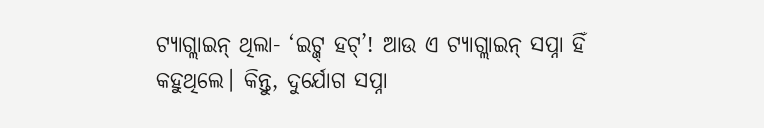ଟ୍ୟାଗ୍ଲାଇନ୍ ଥିଲା- ‘ଇଟ୍ଜ୍ ହଟ୍’! ଆଉ ଏ ଟ୍ୟାଗ୍ଲାଇନ୍ ସପ୍ନା ହିଁ କହୁଥିଲେ। କିନ୍ତୁ, ଦୁର୍ଯୋଗ ସପ୍ନା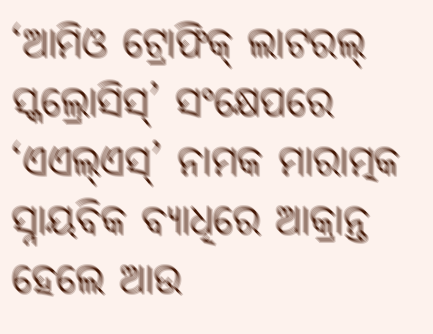‘ଆମିଓ ଟ୍ରୋଫିକ୍ ଲାଟରଲ୍ ସ୍କଲ୍ରୋସିସ୍’ ସଂକ୍ଷେପରେ ‘ଏଏଲ୍ଏସ୍’ ନାମକ ମାରାତ୍ମକ ସ୍ନାୟବିକ ବ୍ୟାଧିରେ ଆକ୍ରାନ୍ତ ହେଲେ ଆଉ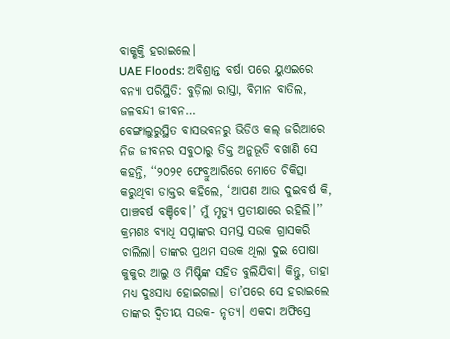ବାକ୍ଶକ୍ତି ହରାଇଲେ।
UAE Floods: ଅବିଶ୍ରାନ୍ତ ବର୍ଷା ପରେ ୟୁଏଇରେ ବନ୍ୟା ପରିସ୍ଥିତି: ବୁଡ଼ିଲା ରାସ୍ତା, ବିମାନ ବାତିଲ, ଜଳବନ୍ଦୀ ଜୀବନ…
ବେଙ୍ଗାଲୁରୁସ୍ଥିତ ବାସଭବନରୁ ଭିଡିଓ କଲ୍ ଜରିଆରେ ନିଜ ଜୀବନର ସବୁଠାରୁ ତିକ୍ତ ଅନୁଭୂତି ବଖାଣି ସେ କହନ୍ତି, ‘‘୨୦୨୧ ଫେବ୍ରୁଆରିରେ ମୋତେ ଚିକିତ୍ସା କରୁଥିବା ଡାକ୍ତର କହିଲେ, ‘ଆପଣ ଆଉ ଦୁଇବର୍ଷ କି, ପାଞ୍ଚବର୍ଷ ବଞ୍ଚିବେ।’ ମୁଁ ମୃତ୍ୟୁ ପ୍ରତୀକ୍ଷାରେ ରହିଲି।’’ କ୍ରମଶଃ ବ୍ୟାଧି ସପ୍ନାଙ୍କର ସମସ୍ତ ସଉକ ଗ୍ରାସକରି ଚାଲିଲା। ତାଙ୍କର ପ୍ରଥମ ସଉକ ଥିଲା ଦୁଇ ପୋଷା କୁକୁର ଆଲୁ ଓ ମିଷ୍ଟିଙ୍କ ସହିତ ବୁଲିଯିବା। କିନ୍ତୁ, ତାହା ମଧ୍ୟ ଦୁଃସାଧ୍ୟ ହୋଇଗଲା। ତା’ପରେ ସେ ହରାଇଲେ ତାଙ୍କର ଦ୍ବିତୀୟ ସଉକ- ନୃତ୍ୟ। ଏକଦା ଅଫିସ୍ରେ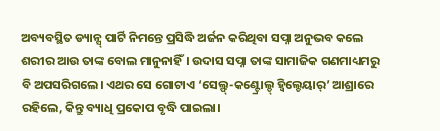ଅବ୍ୟବସ୍ଥିତ ଡ୍ୟାନ୍ସ୍ ପାର୍ଟି ନିମନ୍ତେ ପ୍ରସିଦ୍ଧି ଅର୍ଜନ କରିଥିବା ସପ୍ନା ଅନୁଭବ କଲେ ଶରୀର ଆଉ ତାଙ୍କ ବୋଲ ମାନୁନାହିଁ। ଉଦାସ ସପ୍ନା ତାଙ୍କ ସାମାଜିକ ଗଣମାଧ୍ୟମରୁ ବି ଅପସରିଗଲେ। ଏଥର ସେ ଗୋଟାଏ ‘ସେଲ୍ଫ୍-କଣ୍ଟ୍ରୋଲ୍ଡ୍ ହ୍ବିଲ୍ଚେୟାର୍’ ଆଶ୍ରାରେ ରହିଲେ, କିନ୍ତୁ ବ୍ୟାଧି ପ୍ରକୋପ ବୃଦ୍ଧି ପାଇଲା।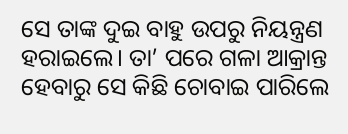ସେ ତାଙ୍କ ଦୁଇ ବାହୁ ଉପରୁ ନିୟନ୍ତ୍ରଣ ହରାଇଲେ। ତା’ ପରେ ଗଳା ଆକ୍ରାନ୍ତ ହେବାରୁ ସେ କିଛି ଚୋବାଇ ପାରିଲେ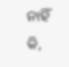ନାହିଁ କି,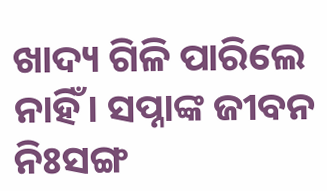ଖାଦ୍ୟ ଗିଳି ପାରିଲେ ନାହିଁ। ସପ୍ନାଙ୍କ ଜୀବନ ନିଃସଙ୍ଗ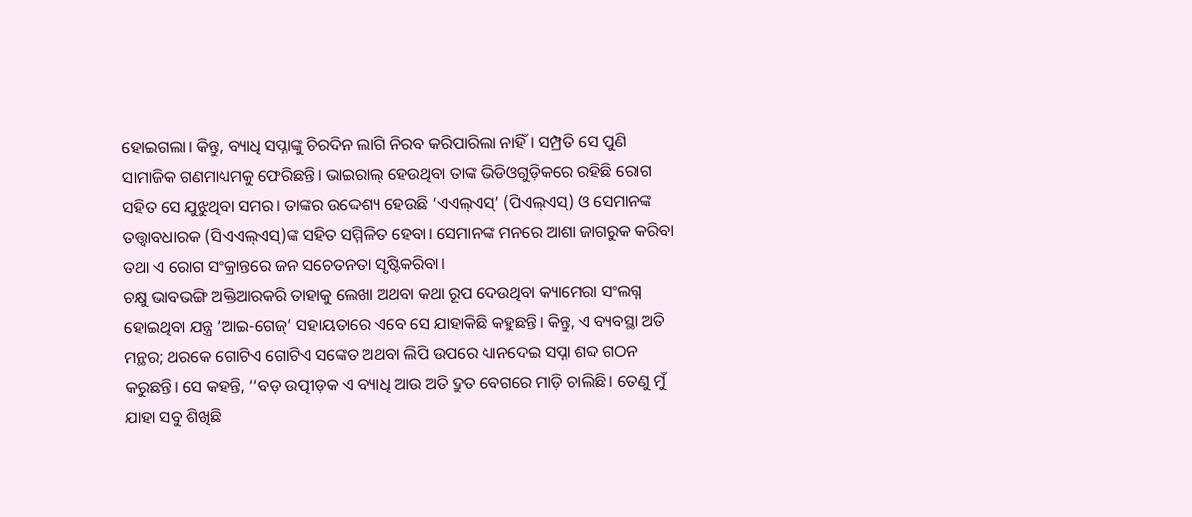ହୋଇଗଲା। କିନ୍ତୁ, ବ୍ୟାଧି ସପ୍ନାଙ୍କୁ ଚିରଦିନ ଲାଗି ନିରବ କରିପାରିଲା ନାହିଁ। ସମ୍ପ୍ରତି ସେ ପୁଣି ସାମାଜିକ ଗଣମାଧ୍ୟମକୁ ଫେରିଛନ୍ତି। ଭାଇରାଲ୍ ହେଉଥିବା ତାଙ୍କ ଭିଡିଓଗୁଡ଼ିକରେ ରହିଛି ରୋଗ ସହିତ ସେ ଯୁଝୁଥିବା ସମର। ତାଙ୍କର ଉଦ୍ଦେଶ୍ୟ ହେଉଛି ‘ଏଏଲ୍ଏସ୍’ (ପିଏଲ୍ଏସ୍) ଓ ସେମାନଙ୍କ ତତ୍ତ୍ବାବଧାରକ (ସିଏଏଲ୍ଏସ୍)ଙ୍କ ସହିତ ସମ୍ମିଳିତ ହେବା। ସେମାନଙ୍କ ମନରେ ଆଶା ଜାଗରୁକ କରିବା ତଥା ଏ ରୋଗ ସଂକ୍ରାନ୍ତରେ ଜନ ସଚେତନତା ସୃଷ୍ଟିକରିବା।
ଚକ୍ଷୁ ଭାବଭଙ୍ଗି ଅକ୍ତିଆରକରି ତାହାକୁ ଲେଖା ଅଥବା କଥା ରୂପ ଦେଉଥିବା କ୍ୟାମେରା ସଂଲଗ୍ନ ହୋଇଥିବା ଯନ୍ତ୍ର ‘ଆଇ-ଗେଜ୍’ ସହାୟତାରେ ଏବେ ସେ ଯାହାକିଛି କହୁଛନ୍ତି। କିନ୍ତୁ, ଏ ବ୍ୟବସ୍ଥା ଅତି ମନ୍ଥର; ଥରକେ ଗୋଟିଏ ଗୋଟିଏ ସଙ୍କେତ ଅଥବା ଲିପି ଉପରେ ଧ୍ୟାନଦେଇ ସପ୍ନା ଶବ୍ଦ ଗଠନ କରୁଛନ୍ତି। ସେ କହନ୍ତି, ‘‘ବଡ଼ ଉତ୍ପୀଡ଼କ ଏ ବ୍ୟାଧି ଆଉ ଅତି ଦ୍ରୁତ ବେଗରେ ମାଡ଼ି ଚାଲିଛି। ତେଣୁ ମୁଁ ଯାହା ସବୁ ଶିଖିଛି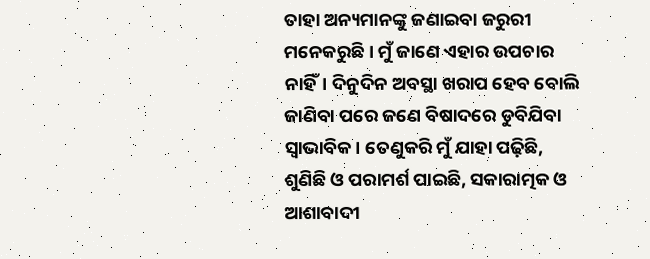ତାହା ଅନ୍ୟମାନଙ୍କୁ ଜଣାଇବା ଜରୁରୀ ମନେକରୁଛି। ମୁଁ ଜାଣେ ଏହାର ଉପଚାର ନାହିଁ। ଦିନୁଦିନ ଅବସ୍ଥା ଖରାପ ହେବ ବୋଲି ଜାଣିବା ପରେ ଜଣେ ବିଷାଦରେ ଡୁବିଯିବା ସ୍ବାଭାବିକ। ତେଣୁକରି ମୁଁ ଯାହା ପଢ଼ିଛି, ଶୁଣିଛି ଓ ପରାମର୍ଶ ପାଇଛି, ସକାରାତ୍ମକ ଓ ଆଶାବାଦୀ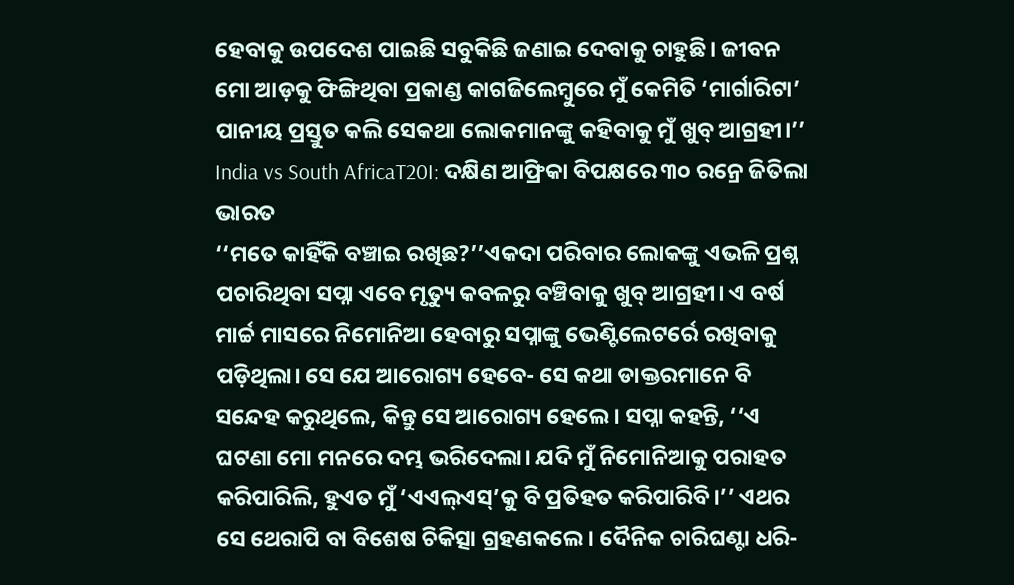ହେବାକୁ ଉପଦେଶ ପାଇଛି ସବୁକିଛି ଜଣାଇ ଦେବାକୁ ଚାହୁଛି। ଜୀବନ ମୋ ଆଡ଼କୁ ଫିଙ୍ଗିଥିବା ପ୍ରକାଣ୍ଡ କାଗଜିଲେମ୍ବୁରେ ମୁଁ କେମିତି ‘ମାର୍ଗାରିଟା’ ପାନୀୟ ପ୍ରସ୍ତୁତ କଲି ସେକଥା ଲୋକମାନଙ୍କୁ କହିବାକୁ ମୁଁ ଖୁବ୍ ଆଗ୍ରହୀ।’’
India vs South AfricaT20I: ଦକ୍ଷିଣ ଆଫ୍ରିକା ବିପକ୍ଷରେ ୩୦ ରନ୍ରେ ଜିତିଲା ଭାରତ
‘‘ମତେ କାହିଁକି ବଞ୍ଚାଇ ରଖିଛ?’’ଏକଦା ପରିବାର ଲୋକଙ୍କୁ ଏଭଳି ପ୍ରଶ୍ନ ପଚାରିଥିବା ସପ୍ନା ଏବେ ମୃତ୍ୟୁ କବଳରୁ ବଞ୍ଚିବାକୁ ଖୁବ୍ ଆଗ୍ରହୀ। ଏ ବର୍ଷ ମାର୍ଚ୍ଚ ମାସରେ ନିମୋନିଆ ହେବାରୁ ସପ୍ନାଙ୍କୁ ଭେଣ୍ଟିଲେଟର୍ରେ ରଖିବାକୁ ପଡ଼ିଥିଲା। ସେ ଯେ ଆରୋଗ୍ୟ ହେବେ- ସେ କଥା ଡାକ୍ତରମାନେ ବି ସନ୍ଦେହ କରୁଥିଲେ, କିନ୍ତୁ ସେ ଆରୋଗ୍ୟ ହେଲେ। ସପ୍ନା କହନ୍ତି, ‘‘ଏ ଘଟଣା ମୋ ମନରେ ଦମ୍ଭ ଭରିଦେଲା। ଯଦି ମୁଁ ନିମୋନିଆକୁ ପରାହତ କରିପାରିଲି, ହୁଏତ ମୁଁ ‘ଏଏଲ୍ଏସ୍’କୁ ବି ପ୍ରତିହତ କରିପାରିବି।’’ ଏଥର ସେ ଥେରାପି ବା ବିଶେଷ ଚିକିତ୍ସା ଗ୍ରହଣକଲେ। ଦୈନିକ ଚାରିଘଣ୍ଟା ଧରି-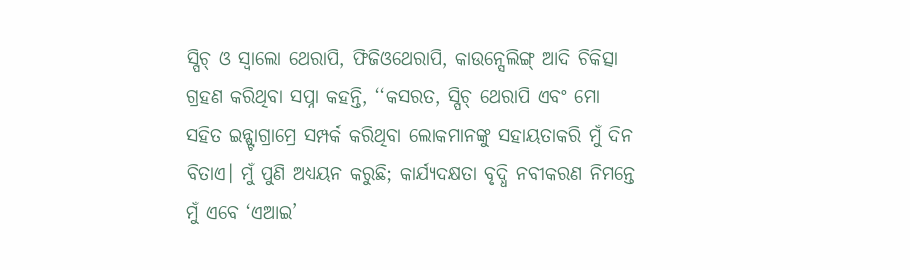ସ୍ପିଚ୍ ଓ ସ୍ବାଲୋ ଥେରାପି, ଫିଜିଓଥେରାପି, କାଉନ୍ସେଲିଙ୍ଗ୍ ଆଦି ଚିକିତ୍ସା ଗ୍ରହଣ କରିଥିବା ସପ୍ନା କହନ୍ତି, ‘‘କସରତ, ସ୍ପିଚ୍ ଥେରାପି ଏବଂ ମୋ ସହିତ ଇନ୍ଷ୍ଟାଗ୍ରାମ୍ରେ ସମ୍ପର୍କ କରିଥିବା ଲୋକମାନଙ୍କୁ ସହାୟତାକରି ମୁଁ ଦିନ ବିତାଏ। ମୁଁ ପୁଣି ଅଧ୍ୟୟନ କରୁଛି; କାର୍ଯ୍ୟଦକ୍ଷତା ବୃଦ୍ଧି ନବୀକରଣ ନିମନ୍ତେ ମୁଁ ଏବେ ‘ଏଆଇ’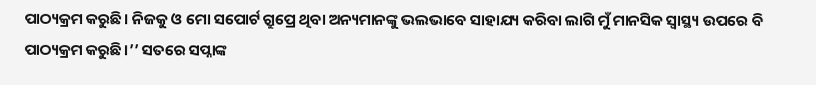ପାଠ୍ୟକ୍ରମ କରୁଛି। ନିଜକୁ ଓ ମୋ ସପୋର୍ଟ ଗ୍ରୁପ୍ରେ ଥିବା ଅନ୍ୟମାନଙ୍କୁ ଭଲଭାବେ ସାହାଯ୍ୟ କରିବା ଲାଗି ମୁଁ ମାନସିକ ସ୍ବାସ୍ଥ୍ୟ ଉପରେ ବି ପାଠ୍ୟକ୍ରମ କରୁଛି।’’ ସତରେ ସପ୍ନାଙ୍କ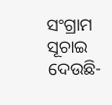ସଂଗ୍ରାମ ସୂଚାଇ ଦେଉଛି-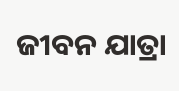ଜୀବନ ଯାତ୍ରା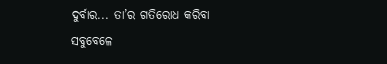ଦୁର୍ବାର... ତା’ର ଗତିରୋଧ କରିବା ସବୁବେଳେ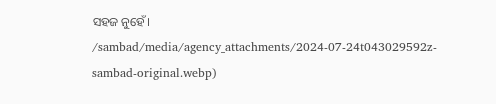ସହଜ ନୁହେଁ।
/sambad/media/agency_attachments/2024-07-24t043029592z-sambad-original.webp)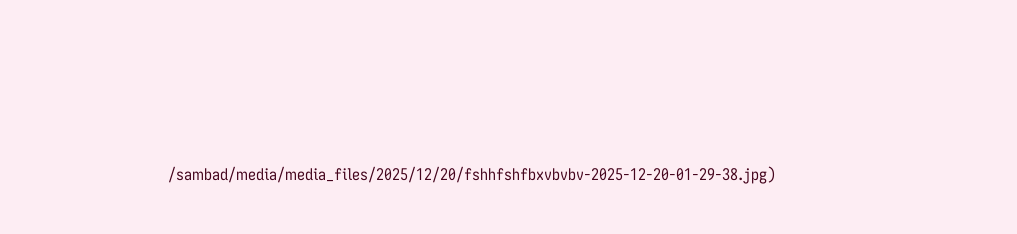/sambad/media/media_files/2025/12/20/fshhfshfbxvbvbv-2025-12-20-01-29-38.jpg)